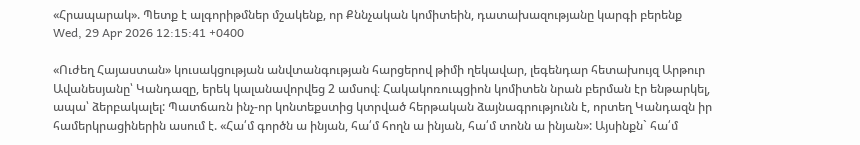«Հրապարակ». Պետք է ալգորիթմներ մշակենք, որ Քննչական կոմիտեին, դատախազությանը կարգի բերենք
Wed, 29 Apr 2026 12:15:41 +0400

«Ուժեղ Հայաստան» կուսակցության անվտանգության հարցերով թիմի ղեկավար, լեգենդար հետախույզ Արթուր Ավանեսյանը՝ Կանդազը, երեկ կալանավորվեց 2 ամսով։ Հակակոռուպցիոն կոմիտեն նրան բերման էր ենթարկել, ապա՝ ձերբակալել: Պատճառն ինչ-որ կոնտեքստից կտրված հերթական ձայնագրությունն է, որտեղ Կանդազն իր համերկրացիներին ասում է. «Հա՛մ գործն ա ինյան, հա՛մ հողն ա ինյան, հա՛մ տոնն ա ինյան»: Այսինքն` հա՛մ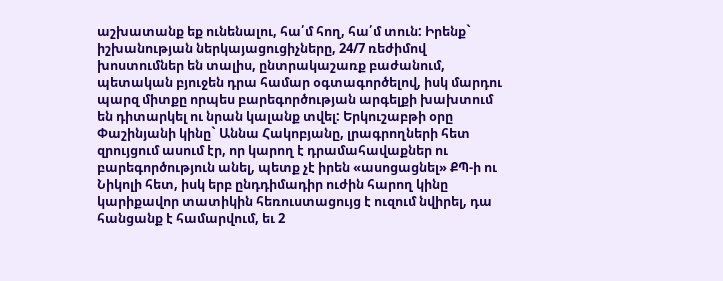աշխատանք եք ունենալու, հա՛մ հող, հա՛մ տուն: Իրենք` իշխանության ներկայացուցիչները, 24/7 ռեժիմով խոստումներ են տալիս, ընտրակաշառք բաժանում, պետական բյուջեն դրա համար օգտագործելով, իսկ մարդու պարզ միտքը որպես բարեգործության արգելքի խախտում են դիտարկել ու նրան կալանք տվել: Երկուշաբթի օրը Փաշինյանի կինը` Աննա Հակոբյանը, լրագրողների հետ զրույցում ասում էր, որ կարող է դրամահավաքներ ու բարեգործություն անել, պետք չէ իրեն «ասոցացնել» ՔՊ-ի ու Նիկոլի հետ, իսկ երբ ընդդիմադիր ուժին հարող կինը կարիքավոր տատիկին հեռուստացույց է ուզում նվիրել, դա հանցանք է համարվում, եւ 2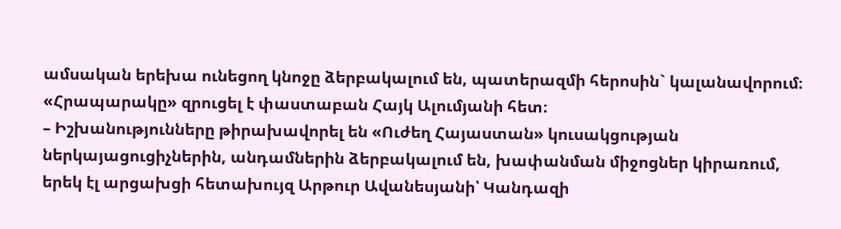ամսական երեխա ունեցող կնոջը ձերբակալում են, պատերազմի հերոսին` կալանավորում։ «Հրապարակը» զրուցել է փաստաբան Հայկ Ալումյանի հետ։
– Իշխանությունները թիրախավորել են «Ուժեղ Հայաստան» կուսակցության ներկայացուցիչներին, անդամներին ձերբակալում են, խափանման միջոցներ կիրառում, երեկ էլ արցախցի հետախույզ Արթուր Ավանեսյանի՝ Կանդազի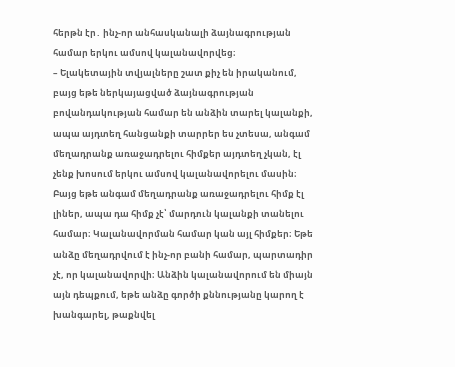հերթն էր․ ինչ-որ անհասկանալի ձայնագրության համար երկու ամսով կալանավորվեց։
– Ելակետային տվյալները շատ քիչ են իրականում, բայց եթե ներկայացված ձայնագրության բովանդակության համար են անձին տարել կալանքի, ապա այդտեղ հանցանքի տարրեր ես չտեսա, անգամ մեղադրանք առաջադրելու հիմքեր այդտեղ չկան, էլ չենք խոսում երկու ամսով կալանավորելու մասին։ Բայց եթե անգամ մեղադրանք առաջադրելու հիմք էլ լիներ, ապա դա հիմք չէ՝ մարդուն կալանքի տանելու համար։ Կալանավորման համար կան այլ հիմքեր։ Եթե անձը մեղադրվում է ինչ-որ բանի համար, պարտադիր չէ, որ կալանավորվի։ Անձին կալանավորում են միայն այն դեպքում, եթե անձը գործի քննությանը կարող է խանգարել, թաքնվել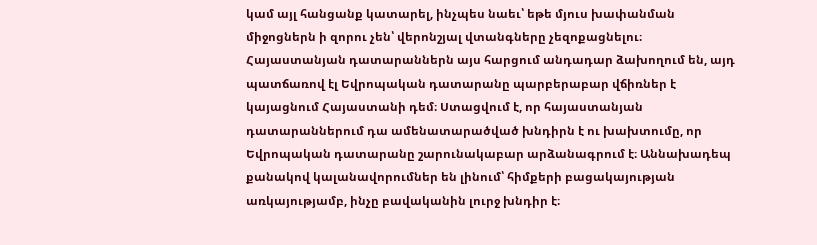կամ այլ հանցանք կատարել, ինչպես նաեւ՝ եթե մյուս խափանման միջոցներն ի զորու չեն՝ վերոնշյալ վտանգները չեզոքացնելու։ Հայաստանյան դատարաններն այս հարցում անդադար ձախողում են, այդ պատճառով էլ Եվրոպական դատարանը պարբերաբար վճիռներ է կայացնում Հայաստանի դեմ։ Ստացվում է, որ հայաստանյան դատարաններում դա ամենատարածված խնդիրն է ու խախտումը, որ Եվրոպական դատարանը շարունակաբար արձանագրում է։ Աննախադեպ քանակով կալանավորումներ են լինում՝ հիմքերի բացակայության առկայությամբ, ինչը բավականին լուրջ խնդիր է։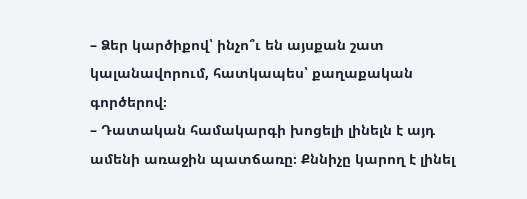– Ձեր կարծիքով՝ ինչո՞ւ են այսքան շատ կալանավորում, հատկապես՝ քաղաքական գործերով։
– Դատական համակարգի խոցելի լինելն է այդ ամենի առաջին պատճառը։ Քննիչը կարող է լինել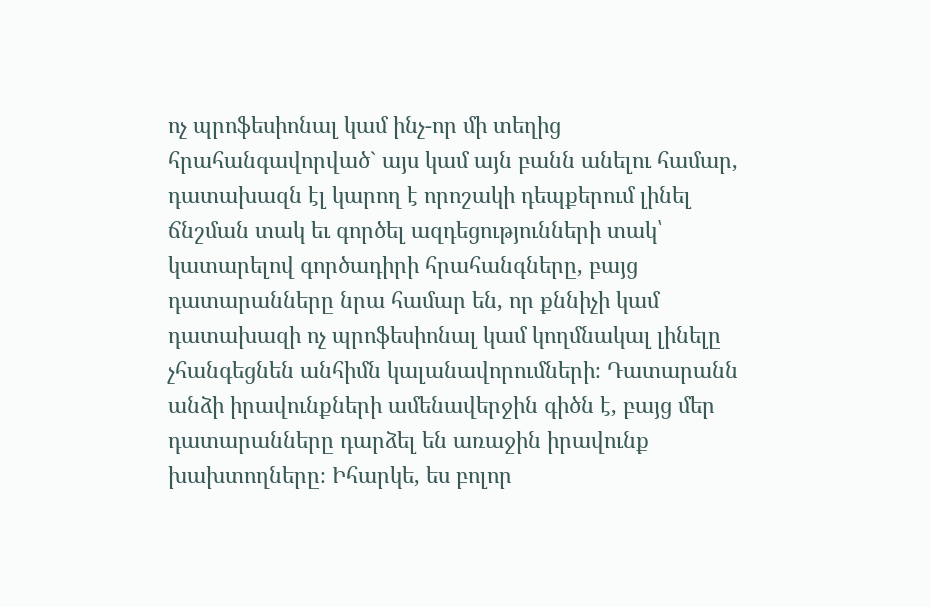ոչ պրոֆեսիոնալ կամ ինչ-որ մի տեղից հրահանգավորված` այս կամ այն բանն անելու համար, դատախազն էլ կարող է որոշակի դեպքերում լինել ճնշման տակ եւ գործել ազդեցությունների տակ՝ կատարելով գործադիրի հրահանգները, բայց դատարանները նրա համար են, որ քննիչի կամ դատախազի ոչ պրոֆեսիոնալ կամ կողմնակալ լինելը չհանգեցնեն անհիմն կալանավորումների։ Դատարանն անձի իրավունքների ամենավերջին գիծն է, բայց մեր դատարանները դարձել են առաջին իրավունք խախտողները։ Իհարկե, ես բոլոր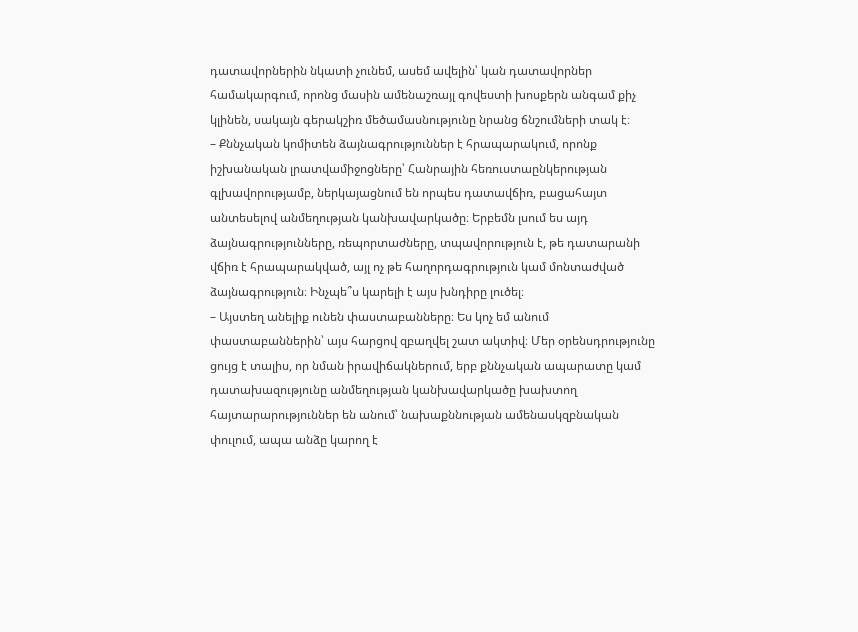դատավորներին նկատի չունեմ, ասեմ ավելին՝ կան դատավորներ համակարգում, որոնց մասին ամենաշռայլ գովեստի խոսքերն անգամ քիչ կլինեն, սակայն գերակշիռ մեծամասնությունը նրանց ճնշումների տակ է։
– Քննչական կոմիտեն ձայնագրություններ է հրապարակում, որոնք իշխանական լրատվամիջոցները՝ Հանրային հեռուստաընկերության գլխավորությամբ, ներկայացնում են որպես դատավճիռ, բացահայտ անտեսելով անմեղության կանխավարկածը։ Երբեմն լսում ես այդ ձայնագրությունները, ռեպորտաժները, տպավորություն է, թե դատարանի վճիռ է հրապարակված, այլ ոչ թե հաղորդագրություն կամ մոնտաժված ձայնագրություն։ Ինչպե՞ս կարելի է այս խնդիրը լուծել։
– Այստեղ անելիք ունեն փաստաբանները։ Ես կոչ եմ անում փաստաբաններին՝ այս հարցով զբաղվել շատ ակտիվ։ Մեր օրենսդրությունը ցույց է տալիս, որ նման իրավիճակներում, երբ քննչական ապարատը կամ դատախազությունը անմեղության կանխավարկածը խախտող հայտարարություններ են անում՝ նախաքննության ամենասկզբնական փուլում, ապա անձը կարող է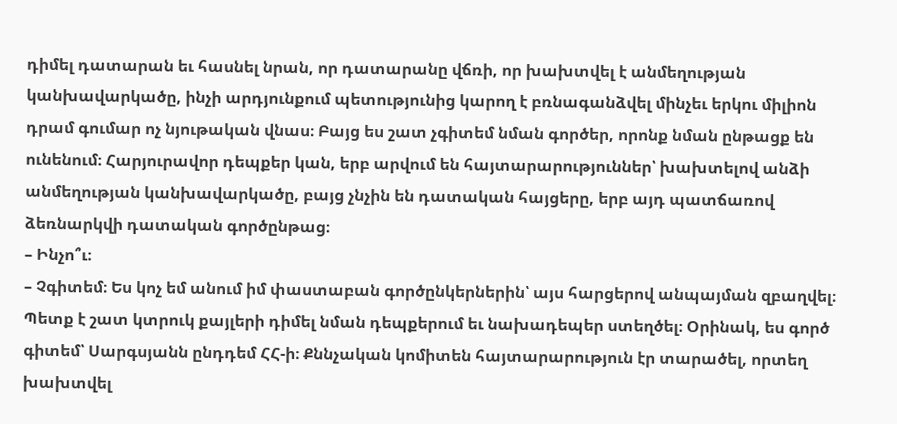դիմել դատարան եւ հասնել նրան, որ դատարանը վճռի, որ խախտվել է անմեղության կանխավարկածը, ինչի արդյունքում պետությունից կարող է բռնագանձվել մինչեւ երկու միլիոն դրամ գումար ոչ նյութական վնաս։ Բայց ես շատ չգիտեմ նման գործեր, որոնք նման ընթացք են ունենում։ Հարյուրավոր դեպքեր կան, երբ արվում են հայտարարություններ՝ խախտելով անձի անմեղության կանխավարկածը, բայց չնչին են դատական հայցերը, երբ այդ պատճառով ձեռնարկվի դատական գործընթաց։
– Ինչո՞ւ։
– Չգիտեմ։ Ես կոչ եմ անում իմ փաստաբան գործընկերներին՝ այս հարցերով անպայման զբաղվել։ Պետք է շատ կտրուկ քայլերի դիմել նման դեպքերում եւ նախադեպեր ստեղծել։ Օրինակ, ես գործ գիտեմ՝ Սարգսյանն ընդդեմ ՀՀ-ի։ Քննչական կոմիտեն հայտարարություն էր տարածել, որտեղ խախտվել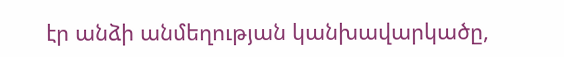էր անձի անմեղության կանխավարկածը,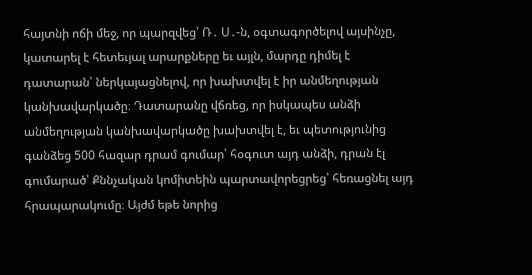հայտնի ոճի մեջ, որ պարզվեց՝ Ռ․ Ս․-ն, օգտագործելով այսինչը, կատարել է հետեւյալ արարքները եւ այլն, մարդը դիմել է դատարան՝ ներկայացնելով, որ խախտվել է իր անմեղության կանխավարկածը։ Դատարանը վճռեց, որ իսկապես անձի անմեղության կանխավարկածը խախտվել է, եւ պետությունից գանձեց 500 հազար դրամ գումար՝ հօգուտ այդ անձի, դրան էլ գումարած՝ Քննչական կոմիտեին պարտավորեցրեց՝ հեռացնել այդ հրապարակումը։ Այժմ եթե նորից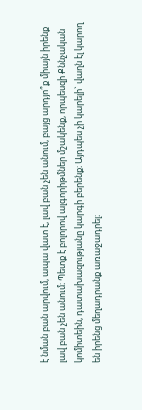է նման բան արվում, ապա վատ է, լավ բան չեն անում, բայց արդյո՞ք միայն իրենք լավ բան չեն անում։ Պետք է բոլորով ալգորիթմներ մշակենք, որպեսզի Քննչական կոմիտեին, դատախազությանը կարգի բերենք։ Այդպես չի կարելի` վաղն էլ կարող են իրենց մեղադրանք առաջադրել։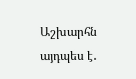Աշխարհն այդպես է․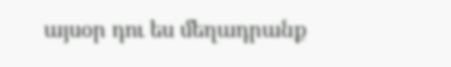այսօր դու ես մեղադրանք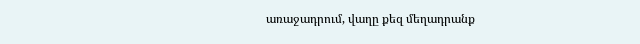առաջադրում, վաղը քեզ մեղադրանք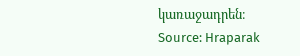կառաջադրեն։
Source: Hraparak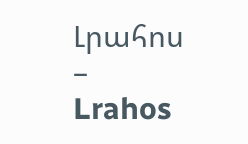Լրահոս – Lrahos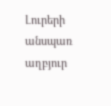Լուրերի անսպառ աղբյուր